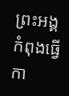ព្រះអង្គកំពុងធ្វើកា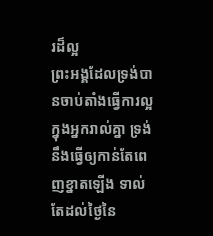រដ៏ល្អ
ព្រះអង្គដែលទ្រង់បានចាប់តាំងធ្វើការល្អក្នុងអ្នករាល់គ្នា ទ្រង់នឹងធ្វើឲ្យកាន់តែពេញខ្នាតឡើង ទាល់តែដល់ថ្ងៃនៃ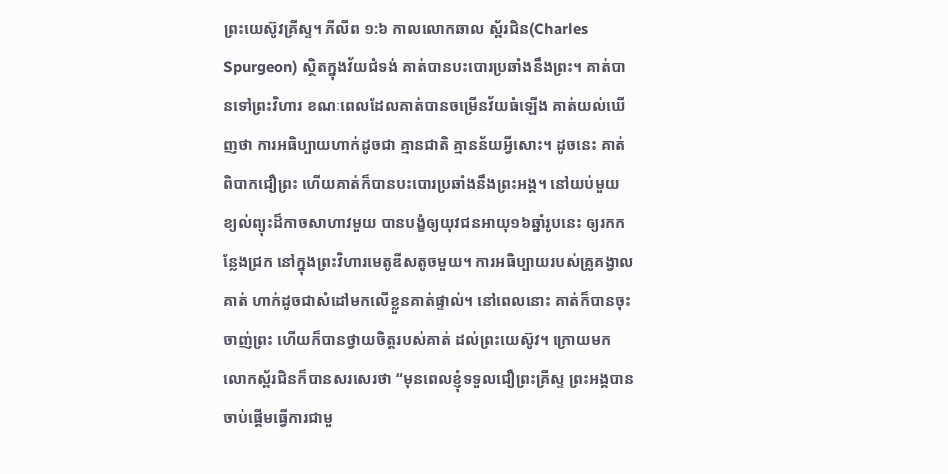ព្រះយេស៊ូវគ្រីស្ទ។ ភីលីព ១:៦ កាលលោកឆាល ស្ព័រជិន(Charles Spurgeon) ស្ថិតក្នុងវ័យជំទង់ គាត់បានបះបោរប្រឆាំងនឹងព្រះ។ គាត់បានទៅព្រះវិហារ ខណៈពេលដែលគាត់បានចម្រើនវ័យធំឡើង គាត់យល់ឃើញថា ការអធិប្បាយហាក់ដូចជា គ្មានជាតិ គ្មានន័យអ្វីសោះ។ ដូចនេះ គាត់ពិបាកជឿព្រះ ហើយគាត់ក៏បានបះបោរប្រឆាំងនឹងព្រះអង្គ។ នៅយប់មួយ ខ្យល់ព្យុះដ៏កាចសាហាវមួយ បានបង្ខំឲ្យយុវជនអាយុ១៦ឆ្នាំរូបនេះ ឲ្យរកកន្លែងជ្រក នៅក្នុងព្រះវិហារមេតូឌីសតូចមួយ។ ការអធិប្បាយរបស់គ្រូគង្វាលគាត់ ហាក់ដូចជាសំដៅមកលើខ្លួនគាត់ផ្ទាល់។ នៅពេលនោះ គាត់ក៏បានចុះចាញ់ព្រះ ហើយក៏បានថ្វាយចិត្តរបស់គាត់ ដល់ព្រះយេស៊ូវ។ ក្រោយមក លោកស្ព័រជិនក៏បានសរសេរថា “មុនពេលខ្ញុំទទួលជឿព្រះគ្រីស្ទ ព្រះអង្គបានចាប់ផ្តើមធ្វើការជាមួ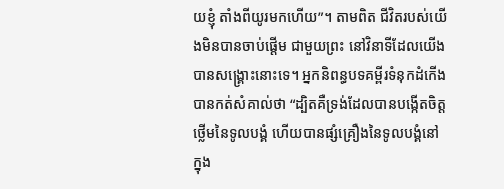យខ្ញុំ តាំងពីយូរមកហើយ”។ តាមពិត ជីវិតរបស់យើងមិនបានចាប់ផ្តើម ជាមួយព្រះ នៅវិនាទីដែលយើងបានសង្គ្រោះនោះទេ។ អ្នកនិពន្ធបទគម្ពីរទំនុកដំកើងបានកត់សំគាល់ថា “ដ្បិតគឺទ្រង់ដែលបានបង្កើតចិត្តថ្លើមនៃទូលបង្គំ ហើយបានផ្សំគ្រឿងនៃទូលបង្គំនៅក្នុង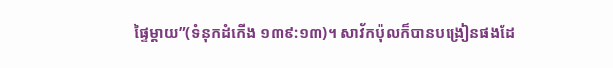ផ្ទៃម្តាយ”(ទំនុកដំកើង ១៣៩:១៣)។ សាវ័កប៉ុលក៏បានបង្រៀនផងដែ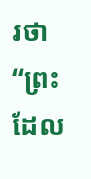រថា “ព្រះដែល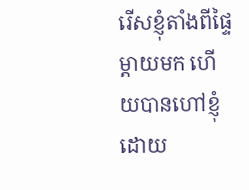រើសខ្ញុំតាំងពីផ្ទៃម្តាយមក ហើយបានហៅខ្ញុំដោយ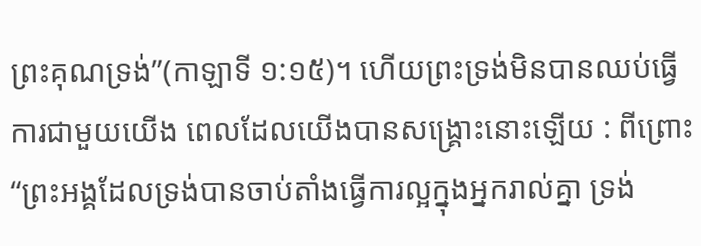ព្រះគុណទ្រង់”(កាឡាទី ១:១៥)។ ហើយព្រះទ្រង់មិនបានឈប់ធ្វើការជាមួយយើង ពេលដែលយើងបានសង្រ្គោះនោះឡើយ : ពីព្រោះ “ព្រះអង្គដែលទ្រង់បានចាប់តាំងធ្វើការល្អក្នុងអ្នករាល់គ្នា ទ្រង់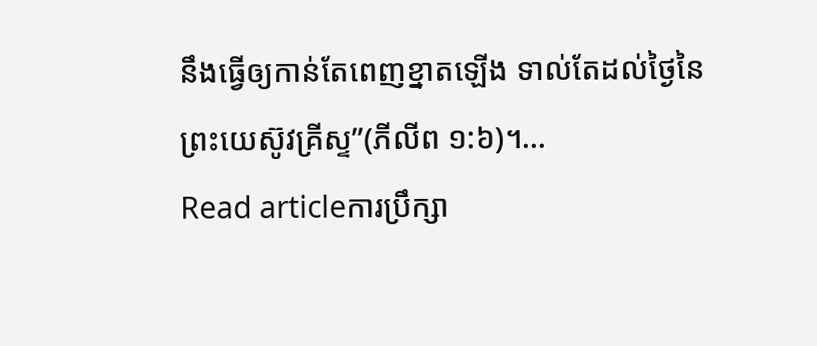នឹងធ្វើឲ្យកាន់តែពេញខ្នាតឡើង ទាល់តែដល់ថ្ងៃនៃព្រះយេស៊ូវគ្រីស្ទ”(ភីលីព ១:៦)។…
Read articleការប្រឹក្សា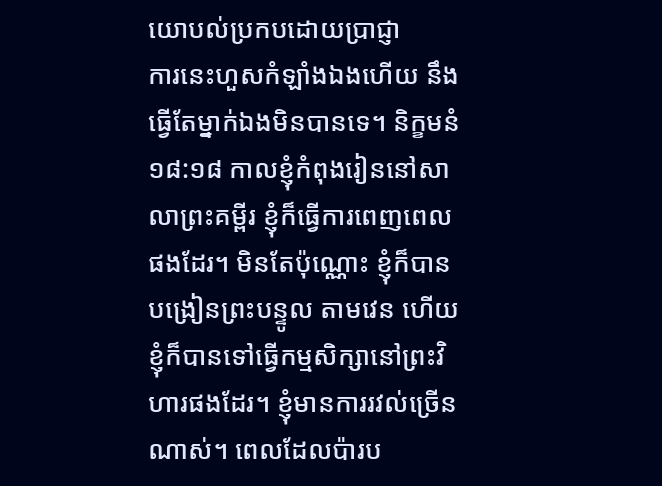យោបល់ប្រកបដោយប្រាជ្ញា
ការនេះហួសកំឡាំងឯងហើយ នឹងធ្វើតែម្នាក់ឯងមិនបានទេ។ និក្ខមនំ ១៨:១៨ កាលខ្ញុំកំពុងរៀននៅសាលាព្រះគម្ពីរ ខ្ញុំក៏ធ្វើការពេញពេលផងដែរ។ មិនតែប៉ុណ្ណោះ ខ្ញុំក៏បានបង្រៀនព្រះបន្ទូល តាមវេន ហើយខ្ញុំក៏បានទៅធ្វើកម្មសិក្សានៅព្រះវិហារផងដែរ។ ខ្ញុំមានការរវល់ច្រើនណាស់។ ពេលដែលប៉ារប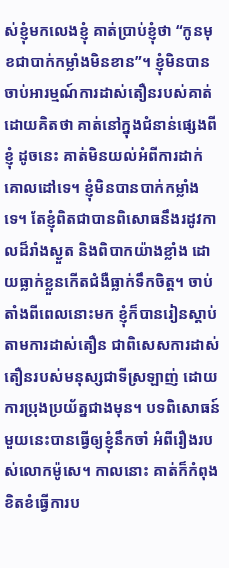ស់ខ្ញុំមកលេងខ្ញុំ គាត់ប្រាប់ខ្ញុំថា “កូនមុខជាបាក់កម្លាំងមិនខាន”។ ខ្ញុំមិនបានចាប់អារម្មណ៍ការដាស់តឿនរបស់គាត់ ដោយគិតថា គាត់នៅក្នុងជំនាន់ផ្សេងពីខ្ញុំ ដូចនេះ គាត់មិនយល់អំពីការដាក់គោលដៅទេ។ ខ្ញុំមិនបានបាក់កម្លាំងទេ។ តែខ្ញុំពិតជាបានពិសោធនឹងរដូវកាលដ៏រាំងស្ងួត និងពិបាកយ៉ាងខ្លាំង ដោយធ្លាក់ខ្លួនកើតជំងឺធ្លាក់ទឹកចិត្ត។ ចាប់តាំងពីពេលនោះមក ខ្ញុំក៏បានរៀនស្តាប់តាមការដាស់តឿន ជាពិសេសការដាស់តឿនរបស់មនុស្សជាទីស្រឡាញ់ ដោយការប្រុងប្រយ័ត្នជាងមុន។ បទពិសោធន៍មួយនេះបានធ្វើឲ្យខ្ញុំនឹកចាំ អំពីរឿងរបស់លោកម៉ូសេ។ កាលនោះ គាត់ក៏កំពុងខិតខំធ្វើការប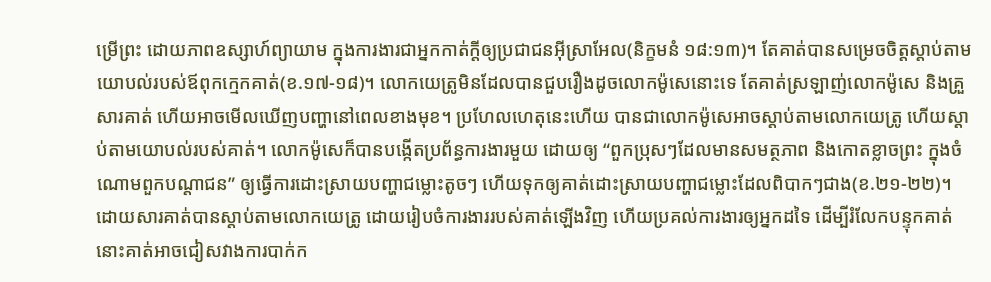ម្រើព្រះ ដោយភាពឧស្សាហ៍ព្យាយាម ក្នុងការងារជាអ្នកកាត់ក្តីឲ្យប្រជាជនអ៊ីស្រាអែល(និក្ខមនំ ១៨:១៣)។ តែគាត់បានសម្រេចចិត្តស្តាប់តាមយោបល់របស់ឪពុកក្មេកគាត់(ខ.១៧-១៨)។ លោកយេត្រូមិនដែលបានជួបរឿងដូចលោកម៉ូសេនោះទេ តែគាត់ស្រឡាញ់លោកម៉ូសេ និងគ្រួសារគាត់ ហើយអាចមើលឃើញបញ្ហានៅពេលខាងមុខ។ ប្រហែលហេតុនេះហើយ បានជាលោកម៉ូសេអាចស្តាប់តាមលោកយេត្រូ ហើយស្តាប់តាមយោបល់របស់គាត់។ លោកម៉ូសេក៏បានបង្កើតប្រព័ន្ធការងារមួយ ដោយឲ្យ “ពួកប្រុសៗដែលមានសមត្ថភាព និងកោតខ្លាចព្រះ ក្នុងចំណោមពួកបណ្តាជន” ឲ្យធ្វើការដោះស្រាយបញ្ហាជម្លោះតូចៗ ហើយទុកឲ្យគាត់ដោះស្រាយបញ្ហាជម្លោះដែលពិបាកៗជាង(ខ.២១-២២)។ ដោយសារគាត់បានស្តាប់តាមលោកយេត្រូ ដោយរៀបចំការងាររបស់គាត់ឡើងវិញ ហើយប្រគល់ការងារឲ្យអ្នកដទៃ ដើម្បីរំលែកបន្ទុកគាត់ នោះគាត់អាចជៀសវាងការបាក់ក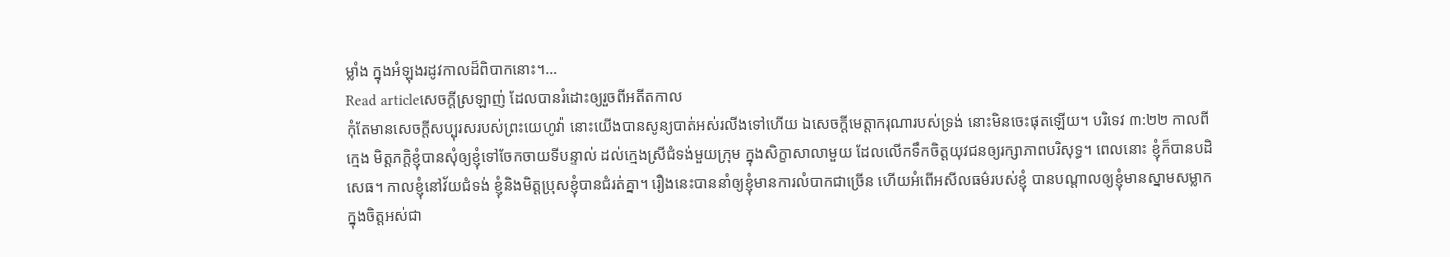ម្លាំង ក្នុងអំឡុងរដូវកាលដ៏ពិបាកនោះ។…
Read articleសេចក្តីស្រឡាញ់ ដែលបានរំដោះឲ្យរួចពីអតីតកាល
កុំតែមានសេចក្តីសប្បុរសរបស់ព្រះយេហូវ៉ា នោះយើងបានសូន្យបាត់អស់រលីងទៅហើយ ឯសេចក្តីមេត្តាករុណារបស់ទ្រង់ នោះមិនចេះផុតឡើយ។ បរិទេវ ៣:២២ កាលពីក្មេង មិត្តភក្តិខ្ញុំបានសុំឲ្យខ្ញុំទៅចែកចាយទីបន្ទាល់ ដល់ក្មេងស្រីជំទង់មួយក្រុម ក្នុងសិក្ខាសាលាមួយ ដែលលើកទឹកចិត្តយុវជនឲ្យរក្សាភាពបរិសុទ្ធ។ ពេលនោះ ខ្ញុំក៏បានបដិសេធ។ កាលខ្ញុំនៅវ័យជំទង់ ខ្ញុំនិងមិត្តប្រុសខ្ញុំបានជំរត់គ្នា។ រឿងនេះបាននាំឲ្យខ្ញុំមានការលំបាកជាច្រើន ហើយអំពើអសីលធម៌របស់ខ្ញុំ បានបណ្តាលឲ្យខ្ញុំមានស្នាមសម្លាក ក្នុងចិត្តអស់ជា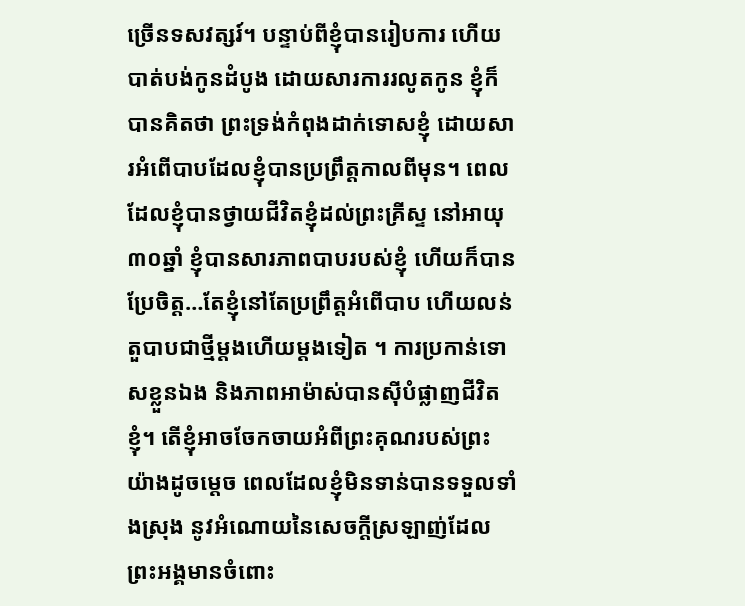ច្រើនទសវត្សរ៍។ បន្ទាប់ពីខ្ញុំបានរៀបការ ហើយបាត់បង់កូនដំបូង ដោយសារការរលូតកូន ខ្ញុំក៏បានគិតថា ព្រះទ្រង់កំពុងដាក់ទោសខ្ញុំ ដោយសារអំពើបាបដែលខ្ញុំបានប្រព្រឹត្តកាលពីមុន។ ពេលដែលខ្ញុំបានថ្វាយជីវិតខ្ញុំដល់ព្រះគ្រីស្ទ នៅអាយុ៣០ឆ្នាំ ខ្ញុំបានសារភាពបាបរបស់ខ្ញុំ ហើយក៏បានប្រែចិត្ត…តែខ្ញុំនៅតែប្រព្រឹត្តអំពើបាប ហើយលន់តួបាបជាថ្មីម្តងហើយម្តងទៀត ។ ការប្រកាន់ទោសខ្លួនឯង និងភាពអាម៉ាស់បានស៊ីបំផ្លាញជីវិតខ្ញុំ។ តើខ្ញុំអាចចែកចាយអំពីព្រះគុណរបស់ព្រះយ៉ាងដូចម្តេច ពេលដែលខ្ញុំមិនទាន់បានទទួលទាំងស្រុង នូវអំណោយនៃសេចក្តីស្រឡាញ់ដែលព្រះអង្គមានចំពោះ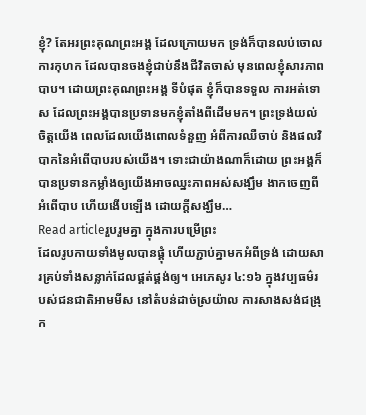ខ្ញុំ? តែអរព្រះគុណព្រះអង្គ ដែលក្រោយមក ទ្រង់ក៏បានលប់ចោលការកុហក ដែលបានចងខ្ញុំជាប់នឹងជីវិតចាស់ មុនពេលខ្ញុំសារភាពបាប។ ដោយព្រះគុណព្រះអង្គ ទីបំផុត ខ្ញុំក៏បានទទួល ការអត់ទោស ដែលព្រះអង្គបានប្រទានមកខ្ញុំតាំងពីដើមមក។ ព្រះទ្រង់យល់ចិត្តយើង ពេលដែលយើងពោលទំនួញ អំពីការឈឺចាប់ និងផលវិបាកនៃអំពើបាបរបស់យើង។ ទោះជាយ៉ាងណាក៏ដោយ ព្រះអង្គក៏បានប្រទានកម្លាំងឲ្យយើងអាចឈ្នះភាពអស់សង្ឃឹម ងាកចេញពីអំពើបាប ហើយងើបឡើង ដោយក្តីសង្ឃឹម…
Read articleរួបរួមគ្នា ក្នុងការបម្រើព្រះ
ដែលរូបកាយទាំងមូលបានផ្គុំ ហើយភ្ជាប់គ្នាមកអំពីទ្រង់ ដោយសារគ្រប់ទាំងសន្លាក់ដែលផ្គត់ផ្គង់ឲ្យ។ អេភេសូរ ៤:១៦ ក្នុងវប្បធម៌របស់ជនជាតិអាមមីស នៅតំបន់ដាច់ស្រយ៉ាល ការសាងសង់ជង្រុក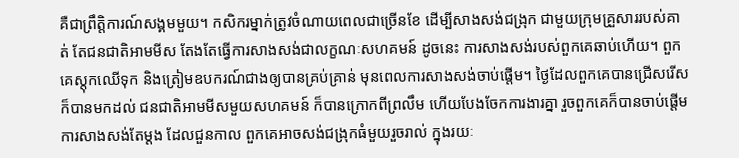គឺជាព្រឹត្តិការណ៍សង្គមមួយ។ កសិករម្នាក់ត្រូវចំណាយពេលជាច្រើនខែ ដើម្បីសាងសង់ជង្រុក ជាមួយក្រុមគ្រួសាររបស់គាត់ តែជនជាតិអាមមីស តែងតែធ្វើការសាងសង់ជាលក្ខណៈសហគមន៍ ដូចនេះ ការសាងសង់របស់ពួកគេឆាប់ហើយ។ ពួកគេស្តុកឈើទុក និងត្រៀមឧបករណ៍ជាងឲ្យបានគ្រប់គ្រាន់ មុនពេលការសាងសង់ចាប់ផ្តើម។ ថ្ងៃដែលពួកគេបានជ្រើសរើសក៏បានមកដល់ ជនជាតិអាមមីសមួយសហគមន៍ ក៏បានក្រោកពីព្រលឹម ហើយបែងចែកការងារគ្នា រួចពួកគេក៏បានចាប់ផ្តើមការសាងសង់តែម្តង ដែលជួនកាល ពួកគេអាចសង់ជង្រុកធំមួយរួចរាល់ ក្នុងរយៈ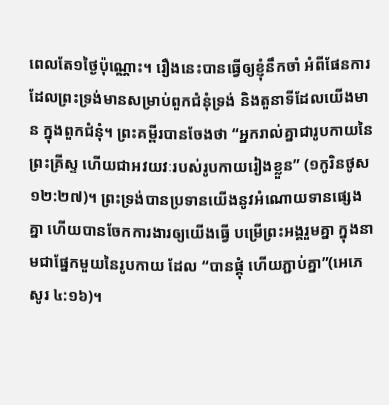ពេលតែ១ថ្ងៃប៉ុណ្ណោះ។ រឿងនេះបានធ្វើឲ្យខ្ញុំនឹកចាំ អំពីផែនការដែលព្រះទ្រង់មានសម្រាប់ពួកជំនុំទ្រង់ និងតួនាទីដែលយើងមាន ក្នុងពួកជំនុំ។ ព្រះគម្ពីរបានចែងថា “អ្នករាល់គ្នាជារូបកាយនៃព្រះគ្រីស្ទ ហើយជាអវយវៈរបស់រូបកាយរៀងខ្លួន” (១កូរិនថូស ១២:២៧)។ ព្រះទ្រង់បានប្រទានយើងនូវអំណោយទានផ្សេងគ្នា ហើយបានចែកការងារឲ្យយើងធ្វើ បម្រើព្រះអង្គរួមគ្នា ក្នុងនាមជាផ្នែកមួយនៃរូបកាយ ដែល “បានផ្គុំ ហើយភ្ជាប់គ្នា”(អេភេសូរ ៤:១៦)។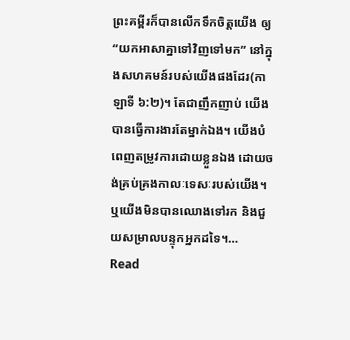ព្រះគម្ពីរក៏បានលើកទឹកចិត្តយើង ឲ្យ “យកអាសាគ្នាទៅវិញទៅមក” នៅក្នុងសហគមន៍របស់យើងផងដែរ(កាឡាទី ៦:២)។ តែជាញឹកញាប់ យើងបានធ្វើការងារតែម្នាក់ឯង។ យើងបំពេញតម្រូវការដោយខ្លួនឯង ដោយចង់គ្រប់គ្រងកាលៈទេសៈរបស់យើង។ ឬយើងមិនបានឈោងទៅរក និងជួយសម្រាលបន្ទុកអ្នកដទៃ។…
Read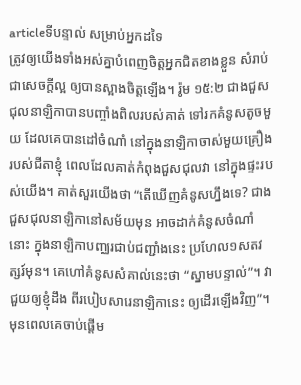articleទីបន្ទាល់ សម្រាប់អ្នកដទៃ
ត្រូវឲ្យយើងទាំងអស់គ្នាបំពេញចិត្តអ្នកជិតខាងខ្លួន សំរាប់ជាសេចក្តីល្អ ឲ្យបានស្អាងចិត្តឡើង។ រ៉ូម ១៥:២ ជាងជួសជុលនាឡិកាបានបញ្ចាំងពិលរបស់គាត់ ទៅរកគំនូសតូចមួយ ដែលគេបានដៅចំណាំ នៅក្នុងនាឡិកាចាស់មួយគ្រឿងរបស់ជីតាខ្ញុំ ពេលដែលគាត់កំពុងជួសជុលវា នៅក្នុងផ្ទះរបស់យើង។ គាត់សួរយើងថា “តើឃើញគំនូសហ្នឹងទេ? ជាងជួសជុលនាឡិកានៅសម័យមុន អាចដាក់គំនូសចំណាំនោះ ក្នុងនាឡិកាបញ្ឈរជាប់ជញ្ជាំងនេះ ប្រហែល១សតវត្សរ៍មុន។ គេហៅគំនូសសំគាល់នេះថា “ស្នាមបន្ទាល់”។ វាជួយឲ្យខ្ញុំដឹង ពីរបៀបសារេនាឡិកានេះ ឲ្យដើរឡើងវិញ”។ មុនពេលគេចាប់ផ្តើម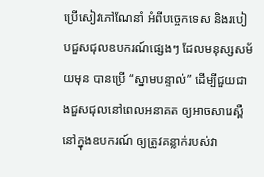ប្រើសៀវភៅណែនាំ អំពីបច្ចេកទេស និងរបៀបជួសជុលឧបករណ៍ផ្សេងៗ ដែលមនុស្សសម័យមុន បានប្រើ “ស្នាមបន្ទាល់” ដើម្បីជួយជាងជួសជុលនៅពេលអនាគត ឲ្យអាចសារេស្ពឺនៅក្នុងឧបករណ៍ ឲ្យត្រូវគន្លាក់របស់វា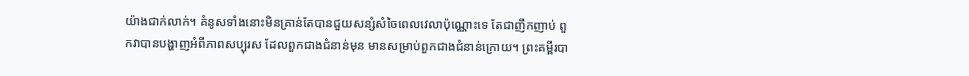យ៉ាងជាក់លាក់។ គំនូសទាំងនោះមិនគ្រាន់តែបានជួយសន្សំសំចៃពេលវេលាប៉ុណ្ណោះទេ តែជាញឹកញាប់ ពួកវាបានបង្ហាញអំពីភាពសប្បុរស ដែលពួកជាងជំនាន់មុន មានសម្រាប់ពួកជាងជំនាន់ក្រោយ។ ព្រះគម្ពីរបា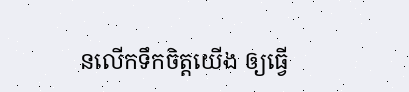នលើកទឹកចិត្តយើង ឲ្យធ្វើ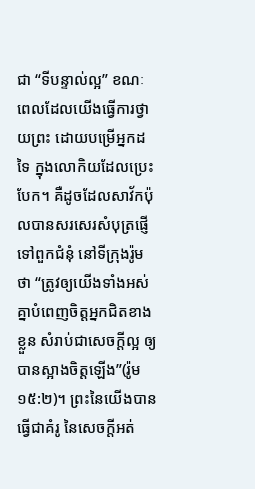ជា “ទីបន្ទាល់ល្អ” ខណៈពេលដែលយើងធ្វើការថ្វាយព្រះ ដោយបម្រើអ្នកដទៃ ក្នុងលោកិយដែលប្រេះបែក។ គឺដូចដែលសាវ័កប៉ុលបានសរសេរសំបុត្រផ្ញើទៅពួកជំនុំ នៅទីក្រុងរ៉ូមថា “ត្រូវឲ្យយើងទាំងអស់គ្នាបំពេញចិត្តអ្នកជិតខាងខ្លួន សំរាប់ជាសេចក្តីល្អ ឲ្យបានស្អាងចិត្តឡើង”(រ៉ូម ១៥:២)។ ព្រះនៃយើងបានធ្វើជាគំរូ នៃសេចក្តីអត់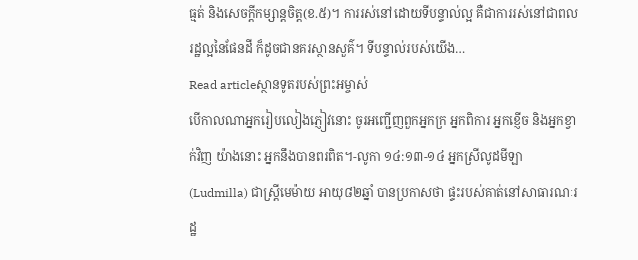ធ្មត់ និងសេចក្តីកម្សាន្តចិត្ត(ខ.៥)។ ការរស់នៅដោយទីបន្ទាល់ល្អ គឺជាការរស់នៅជាពលរដ្ឋល្អនៃផែនដី ក៏ដូចជានគរស្ថានសួគ៌។ ទីបន្ទាល់របស់យើង…
Read articleស្ថានទូតរបស់ព្រះអម្ចាស់
បើកាលណាអ្នករៀបលៀងភ្ញៀវនោះ ចូរអញ្ជើញពួកអ្នកក្រ អ្នកពិការ អ្នកខ្ញើច និងអ្នកខ្វាក់វិញ យ៉ាងនោះ អ្នកនឹងបានពរពិត។-លូកា ១៤:១៣-១៤ អ្នកស្រីលូដមីឡា(Ludmilla) ជាស្រ្តីមេម៉ាយ អាយុ៨២ឆ្នាំ បានប្រកាសថា ផ្ទះរបស់គាត់នៅសាធារណៈរដ្ឋ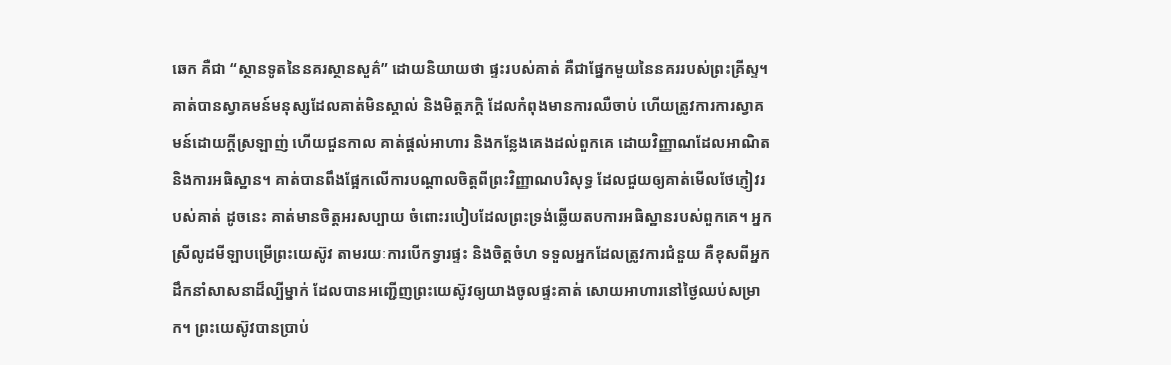ឆេក គឺជា “ស្ថានទូតនៃនគរស្ថានសួគ៌” ដោយនិយាយថា ផ្ទះរបស់គាត់ គឺជាផ្នែកមួយនៃនគររបស់ព្រះគ្រីស្ទ។ គាត់បានស្វាគមន៍មនុស្សដែលគាត់មិនស្គាល់ និងមិត្តភក្តិ ដែលកំពុងមានការឈឺចាប់ ហើយត្រូវការការស្វាគមន៍ដោយក្តីស្រឡាញ់ ហើយជួនកាល គាត់ផ្តល់អាហារ និងកន្លែងគេងដល់ពួកគេ ដោយវិញ្ញាណដែលអាណិត និងការអធិស្ឋាន។ គាត់បានពឹងផ្អែកលើការបណ្តាលចិត្តពីព្រះវិញ្ញាណបរិសុទ្ធ ដែលជួយឲ្យគាត់មើលថែភ្ញៀវរបស់គាត់ ដូចនេះ គាត់មានចិត្តអរសប្បាយ ចំពោះរបៀបដែលព្រះទ្រង់ឆ្លើយតបការអធិស្ឋានរបស់ពួកគេ។ អ្នកស្រីលូដមីឡាបម្រើព្រះយេស៊ូវ តាមរយៈការបើកទ្វារផ្ទះ និងចិត្តចំហ ទទួលអ្នកដែលត្រូវការជំនួយ គឺខុសពីអ្នកដឹកនាំសាសនាដ៏ល្បីម្នាក់ ដែលបានអញ្ជើញព្រះយេស៊ូវឲ្យយាងចូលផ្ទះគាត់ សោយអាហារនៅថ្ងៃឈប់សម្រាក។ ព្រះយេស៊ូវបានប្រាប់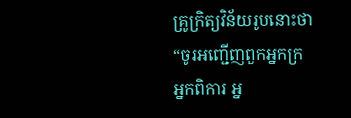គ្រូក្រិត្យវិន័យរូបនោះថា “ចូរអញ្ជើញពួកអ្នកក្រ អ្នកពិការ អ្ន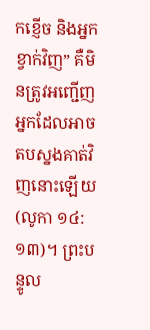កខ្ញើច និងអ្នកខ្វាក់វិញ” គឺមិនត្រូវអញ្ជើញអ្នកដែលអាចតបស្នងគាត់វិញនោះឡើយ (លូកា ១៤:១៣)។ ព្រះបន្ទូល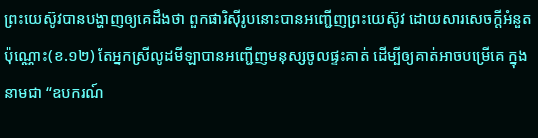ព្រះយេស៊ូវបានបង្ហាញឲ្យគេដឹងថា ពួកផារិស៊ីរូបនោះបានអញ្ជើញព្រះយេស៊ូវ ដោយសារសេចក្តីអំនួតប៉ុណ្ណោះ(ខ.១២) តែអ្នកស្រីលូដមីឡាបានអញ្ជើញមនុស្សចូលផ្ទះគាត់ ដើម្បីឲ្យគាត់អាចបម្រើគេ ក្នុងនាមជា “ឧបករណ៍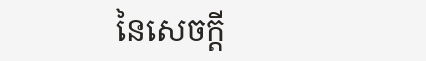នៃសេចក្តី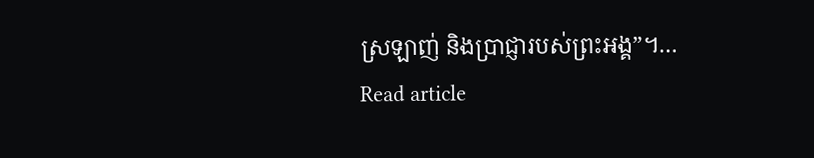ស្រឡាញ់ និងប្រាជ្ញារបស់ព្រះអង្គ”។…
Read article